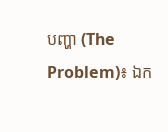បញ្ហា (The Problem)៖ ឯក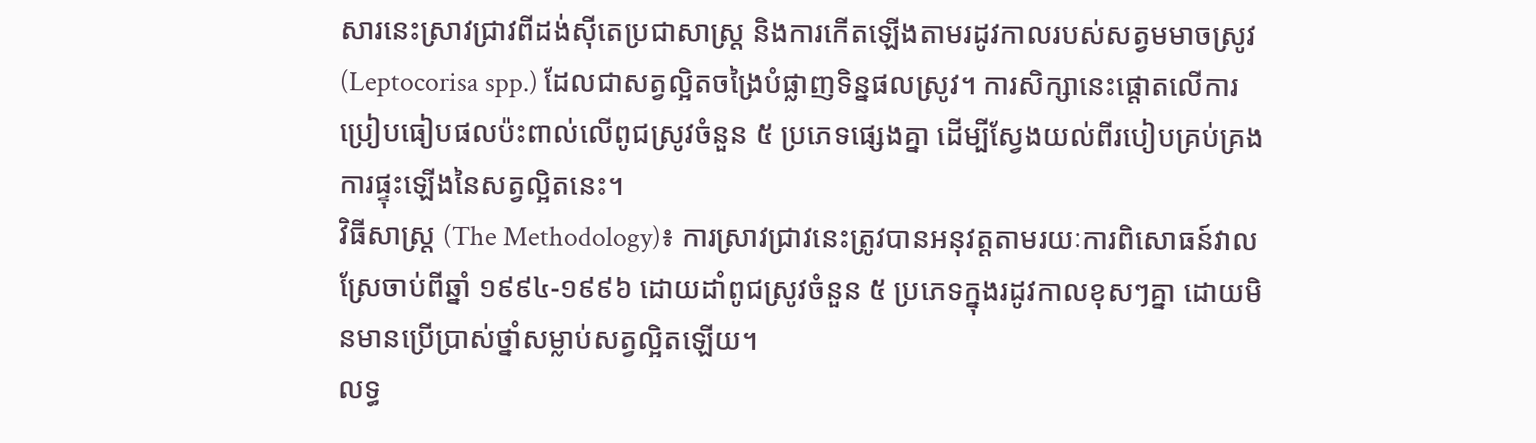សារនេះស្រាវជ្រាវពីដង់ស៊ីតេប្រជាសាស្ត្រ និងការកើតឡើងតាមរដូវកាលរបស់សត្វមមាចស្រូវ (Leptocorisa spp.) ដែលជាសត្វល្អិតចង្រៃបំផ្លាញទិន្នផលស្រូវ។ ការសិក្សានេះផ្តោតលើការប្រៀបធៀបផលប៉ះពាល់លើពូជស្រូវចំនួន ៥ ប្រភេទផ្សេងគ្នា ដើម្បីស្វែងយល់ពីរបៀបគ្រប់គ្រងការផ្ទុះឡើងនៃសត្វល្អិតនេះ។
វិធីសាស្ត្រ (The Methodology)៖ ការស្រាវជ្រាវនេះត្រូវបានអនុវត្តតាមរយៈការពិសោធន៍វាលស្រែចាប់ពីឆ្នាំ ១៩៩៤-១៩៩៦ ដោយដាំពូជស្រូវចំនួន ៥ ប្រភេទក្នុងរដូវកាលខុសៗគ្នា ដោយមិនមានប្រើប្រាស់ថ្នាំសម្លាប់សត្វល្អិតឡើយ។
លទ្ធ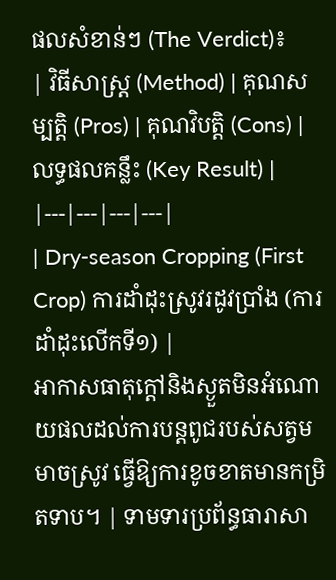ផលសំខាន់ៗ (The Verdict)៖
| វិធីសាស្ត្រ (Method) | គុណសម្បត្តិ (Pros) | គុណវិបត្តិ (Cons) | លទ្ធផលគន្លឹះ (Key Result) |
|---|---|---|---|
| Dry-season Cropping (First Crop) ការដាំដុះស្រូវរដូវប្រាំង (ការដាំដុះលើកទី១) |
អាកាសធាតុក្តៅនិងស្ងួតមិនអំណោយផលដល់ការបន្តពូជរបស់សត្វមមាចស្រូវ ធ្វើឱ្យការខូចខាតមានកម្រិតទាប។ | ទាមទារប្រព័ន្ធធារាសា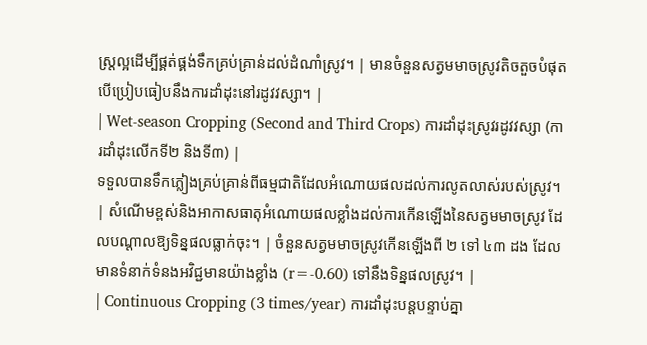ស្ត្រល្អដើម្បីផ្គត់ផ្គង់ទឹកគ្រប់គ្រាន់ដល់ដំណាំស្រូវ។ | មានចំនួនសត្វមមាចស្រូវតិចតួចបំផុត បើប្រៀបធៀបនឹងការដាំដុះនៅរដូវវស្សា។ |
| Wet-season Cropping (Second and Third Crops) ការដាំដុះស្រូវរដូវវស្សា (ការដាំដុះលើកទី២ និងទី៣) |
ទទួលបានទឹកភ្លៀងគ្រប់គ្រាន់ពីធម្មជាតិដែលអំណោយផលដល់ការលូតលាស់របស់ស្រូវ។ | សំណើមខ្ពស់និងអាកាសធាតុអំណោយផលខ្លាំងដល់ការកើនឡើងនៃសត្វមមាចស្រូវ ដែលបណ្តាលឱ្យទិន្នផលធ្លាក់ចុះ។ | ចំនួនសត្វមមាចស្រូវកើនឡើងពី ២ ទៅ ៤៣ ដង ដែលមានទំនាក់ទំនងអវិជ្ជមានយ៉ាងខ្លាំង (r=-0.60) ទៅនឹងទិន្នផលស្រូវ។ |
| Continuous Cropping (3 times/year) ការដាំដុះបន្តបន្ទាប់គ្នា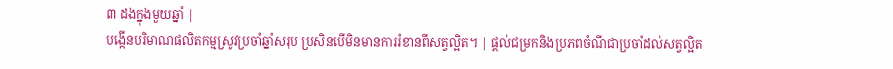៣ ដងក្នុងមួយឆ្នាំ |
បង្កើនបរិមាណផលិតកម្មស្រូវប្រចាំឆ្នាំសរុប ប្រសិនបើមិនមានការរំខានពីសត្វល្អិត។ | ផ្តល់ជម្រកនិងប្រភពចំណីជាប្រចាំដល់សត្វល្អិត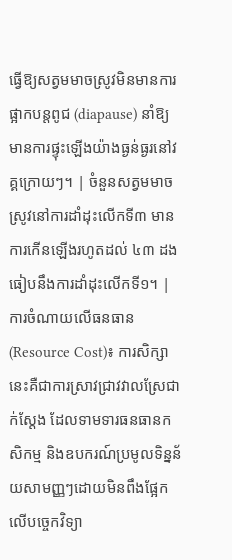ធ្វើឱ្យសត្វមមាចស្រូវមិនមានការផ្អាកបន្តពូជ (diapause) នាំឱ្យមានការផ្ទុះឡើងយ៉ាងធ្ងន់ធ្ងរនៅវគ្គក្រោយៗ។ | ចំនួនសត្វមមាចស្រូវនៅការដាំដុះលើកទី៣ មានការកើនឡើងរហូតដល់ ៤៣ ដង ធៀបនឹងការដាំដុះលើកទី១។ |
ការចំណាយលើធនធាន (Resource Cost)៖ ការសិក្សានេះគឺជាការស្រាវជ្រាវវាលស្រែជាក់ស្តែង ដែលទាមទារធនធានកសិកម្ម និងឧបករណ៍ប្រមូលទិន្នន័យសាមញ្ញៗដោយមិនពឹងផ្អែកលើបច្ចេកវិទ្យា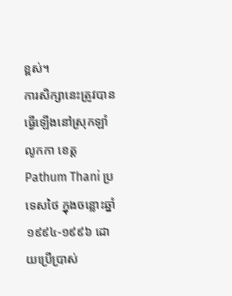ខ្ពស់។
ការសិក្សានេះត្រូវបានធ្វើឡើងនៅស្រុកឡាំលូកកា ខេត្ត Pathum Thani ប្រទេសថៃ ក្នុងចន្លោះឆ្នាំ ១៩៩៤-១៩៩៦ ដោយប្រើប្រាស់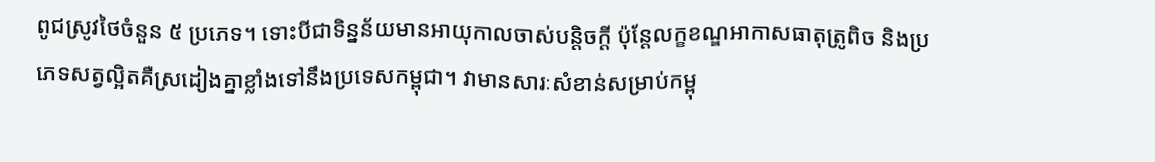ពូជស្រូវថៃចំនួន ៥ ប្រភេទ។ ទោះបីជាទិន្នន័យមានអាយុកាលចាស់បន្តិចក្តី ប៉ុន្តែលក្ខខណ្ឌអាកាសធាតុត្រូពិច និងប្រភេទសត្វល្អិតគឺស្រដៀងគ្នាខ្លាំងទៅនឹងប្រទេសកម្ពុជា។ វាមានសារៈសំខាន់សម្រាប់កម្ពុ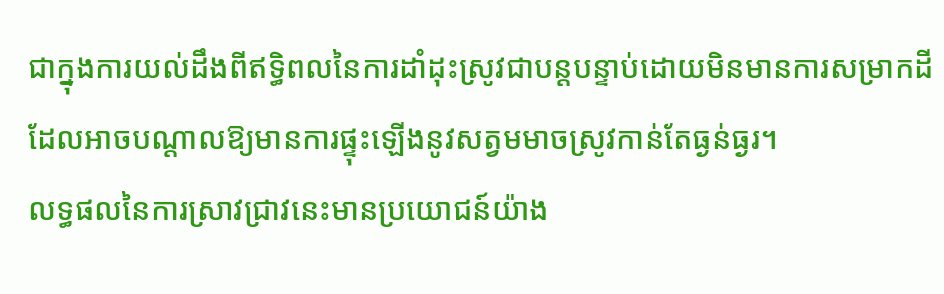ជាក្នុងការយល់ដឹងពីឥទ្ធិពលនៃការដាំដុះស្រូវជាបន្តបន្ទាប់ដោយមិនមានការសម្រាកដី ដែលអាចបណ្តាលឱ្យមានការផ្ទុះឡើងនូវសត្វមមាចស្រូវកាន់តែធ្ងន់ធ្ងរ។
លទ្ធផលនៃការស្រាវជ្រាវនេះមានប្រយោជន៍យ៉ាង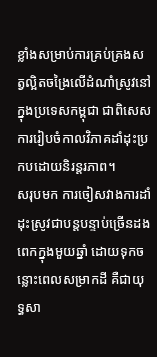ខ្លាំងសម្រាប់ការគ្រប់គ្រងសត្វល្អិតចង្រៃលើដំណាំស្រូវនៅក្នុងប្រទេសកម្ពុជា ជាពិសេសការរៀបចំកាលវិភាគដាំដុះប្រកបដោយនិរន្តរភាព។
សរុបមក ការចៀសវាងការដាំដុះស្រូវជាបន្តបន្ទាប់ច្រើនដងពេកក្នុងមួយឆ្នាំ ដោយទុកចន្លោះពេលសម្រាកដី គឺជាយុទ្ធសា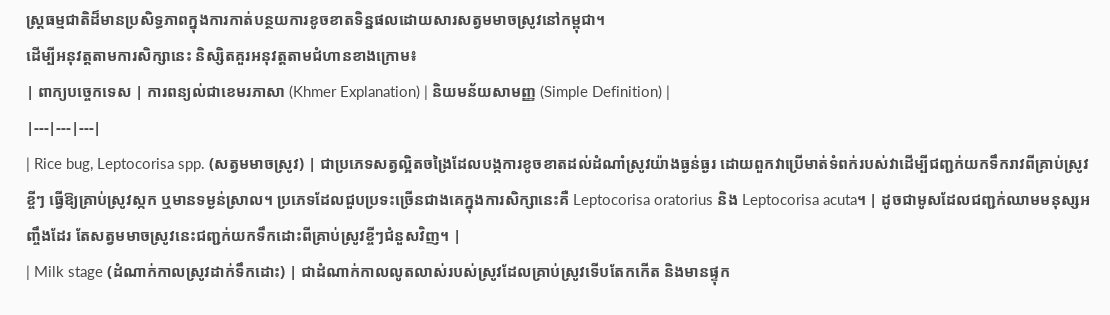ស្ត្រធម្មជាតិដ៏មានប្រសិទ្ធភាពក្នុងការកាត់បន្ថយការខូចខាតទិន្នផលដោយសារសត្វមមាចស្រូវនៅកម្ពុជា។
ដើម្បីអនុវត្តតាមការសិក្សានេះ និស្សិតគួរអនុវត្តតាមជំហានខាងក្រោម៖
| ពាក្យបច្ចេកទេស | ការពន្យល់ជាខេមរភាសា (Khmer Explanation) | និយមន័យសាមញ្ញ (Simple Definition) |
|---|---|---|
| Rice bug, Leptocorisa spp. (សត្វមមាចស្រូវ) | ជាប្រភេទសត្វល្អិតចង្រៃដែលបង្កការខូចខាតដល់ដំណាំស្រូវយ៉ាងធ្ងន់ធ្ងរ ដោយពួកវាប្រើមាត់ទំពក់របស់វាដើម្បីជញ្ជក់យកទឹករាវពីគ្រាប់ស្រូវខ្ចីៗ ធ្វើឱ្យគ្រាប់ស្រូវស្កក ឬមានទម្ងន់ស្រាល។ ប្រភេទដែលជួបប្រទះច្រើនជាងគេក្នុងការសិក្សានេះគឺ Leptocorisa oratorius និង Leptocorisa acuta។ | ដូចជាមូសដែលជញ្ជក់ឈាមមនុស្សអញ្ចឹងដែរ តែសត្វមមាចស្រូវនេះជញ្ជក់យកទឹកដោះពីគ្រាប់ស្រូវខ្ចីៗជំនួសវិញ។ |
| Milk stage (ដំណាក់កាលស្រូវដាក់ទឹកដោះ) | ជាដំណាក់កាលលូតលាស់របស់ស្រូវដែលគ្រាប់ស្រូវទើបតែកកើត និងមានផ្ទុក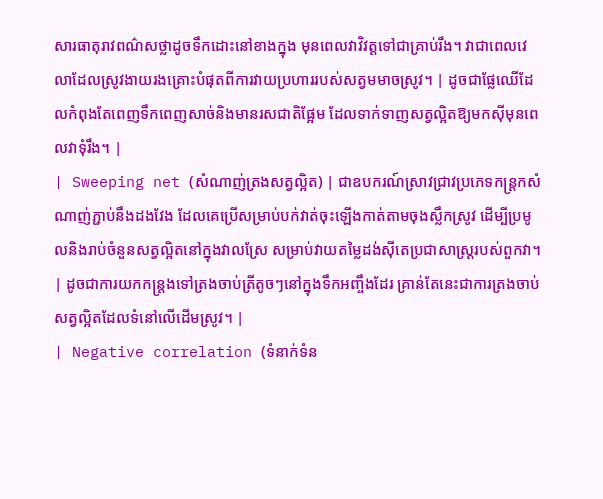សារធាតុរាវពណ៌សថ្លាដូចទឹកដោះនៅខាងក្នុង មុនពេលវាវិវត្តទៅជាគ្រាប់រឹង។ វាជាពេលវេលាដែលស្រូវងាយរងគ្រោះបំផុតពីការវាយប្រហាររបស់សត្វមមាចស្រូវ។ | ដូចជាផ្លែឈើដែលកំពុងតែពេញទឹកពេញសាច់និងមានរសជាតិផ្អែម ដែលទាក់ទាញសត្វល្អិតឱ្យមកស៊ីមុនពេលវាទុំរឹង។ |
| Sweeping net (សំណាញ់ត្រងសត្វល្អិត) | ជាឧបករណ៍ស្រាវជ្រាវប្រភេទកន្ត្រកសំណាញ់ភ្ជាប់នឹងដងវែង ដែលគេប្រើសម្រាប់បក់វាត់ចុះឡើងកាត់តាមចុងស្លឹកស្រូវ ដើម្បីប្រមូលនិងរាប់ចំនួនសត្វល្អិតនៅក្នុងវាលស្រែ សម្រាប់វាយតម្លៃដង់ស៊ីតេប្រជាសាស្ត្ររបស់ពួកវា។ | ដូចជាការយកកន្ត្រងទៅត្រងចាប់ត្រីតូចៗនៅក្នុងទឹកអញ្ចឹងដែរ គ្រាន់តែនេះជាការត្រងចាប់សត្វល្អិតដែលទំនៅលើដើមស្រូវ។ |
| Negative correlation (ទំនាក់ទំន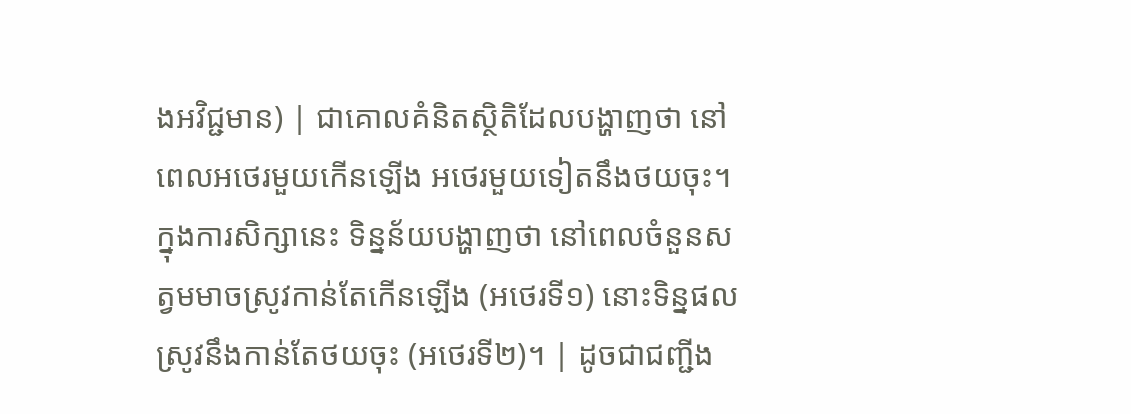ងអវិជ្ជមាន) | ជាគោលគំនិតស្ថិតិដែលបង្ហាញថា នៅពេលអថេរមួយកើនឡើង អថេរមួយទៀតនឹងថយចុះ។ ក្នុងការសិក្សានេះ ទិន្នន័យបង្ហាញថា នៅពេលចំនួនសត្វមមាចស្រូវកាន់តែកើនឡើង (អថេរទី១) នោះទិន្នផលស្រូវនឹងកាន់តែថយចុះ (អថេរទី២)។ | ដូចជាជញ្ជីង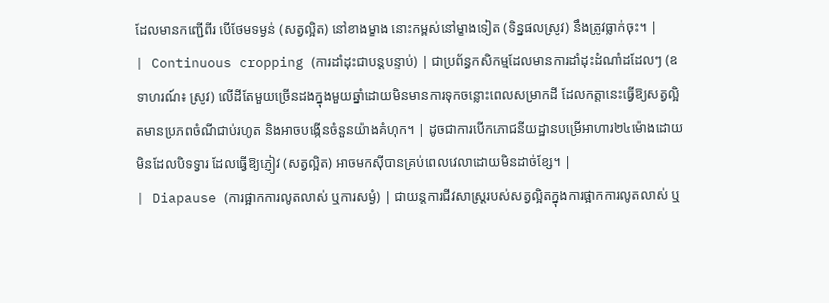ដែលមានកញ្ជើពីរ បើថែមទម្ងន់ (សត្វល្អិត) នៅខាងម្ខាង នោះកម្ពស់នៅម្ខាងទៀត (ទិន្នផលស្រូវ) នឹងត្រូវធ្លាក់ចុះ។ |
| Continuous cropping (ការដាំដុះជាបន្តបន្ទាប់) | ជាប្រព័ន្ធកសិកម្មដែលមានការដាំដុះដំណាំដដែលៗ (ឧទាហរណ៍៖ ស្រូវ) លើដីតែមួយច្រើនដងក្នុងមួយឆ្នាំដោយមិនមានការទុកចន្លោះពេលសម្រាកដី ដែលកត្តានេះធ្វើឱ្យសត្វល្អិតមានប្រភពចំណីជាប់រហូត និងអាចបង្កើនចំនួនយ៉ាងគំហុក។ | ដូចជាការបើកភោជនីយដ្ឋានបម្រើអាហារ២៤ម៉ោងដោយមិនដែលបិទទ្វារ ដែលធ្វើឱ្យភ្ញៀវ (សត្វល្អិត) អាចមកស៊ីបានគ្រប់ពេលវេលាដោយមិនដាច់ខ្សែ។ |
| Diapause (ការផ្អាកការលូតលាស់ ឬការសម្ងំ) | ជាយន្តការជីវសាស្ត្ររបស់សត្វល្អិតក្នុងការផ្អាកការលូតលាស់ ឬ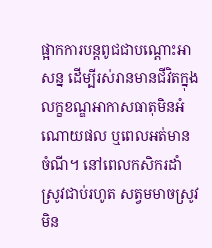ផ្អាកការបន្តពូជជាបណ្ដោះអាសន្ន ដើម្បីរស់រានមានជីវិតក្នុងលក្ខខណ្ឌអាកាសធាតុមិនអំណោយផល ឬពេលអត់មានចំណី។ នៅពេលកសិករដាំស្រូវជាប់រហូត សត្វមមាចស្រូវមិន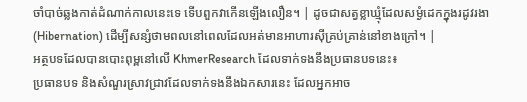ចាំបាច់ឆ្លងកាត់ដំណាក់កាលនេះទេ ទើបពួកវាកើនឡើងលឿន។ | ដូចជាសត្វខ្លាឃ្មុំដែលសម្ងំដេកក្នុងរដូវរងា (Hibernation) ដើម្បីសន្សំថាមពលនៅពេលដែលអត់មានអាហារស៊ីគ្រប់គ្រាន់នៅខាងក្រៅ។ |
អត្ថបទដែលបានបោះពុម្ពនៅលើ KhmerResearch ដែលទាក់ទងនឹងប្រធានបទនេះ៖
ប្រធានបទ និងសំណួរស្រាវជ្រាវដែលទាក់ទងនឹងឯកសារនេះ ដែលអ្នកអាច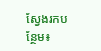ស្វែងរកបន្ថែម៖